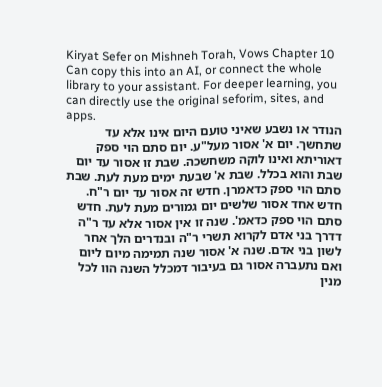Kiryat Sefer on Mishneh Torah, Vows Chapter 10
Can copy this into an AI, or connect the whole library to your assistant. For deeper learning, you can directly use the original seforim, sites, and apps.
הנודר או נשבע שאיני טועם היום אינו אלא עד שתחשך. יום א' אסור מעל"ע. יום סתם הוי ספק דאוריתא ואינו לוקה משחשכה. שבת זו אסור עד יום שבת והוא בכלל. שבת א' שבעת ימים מעת לעת. שבת סתם הוי ספק כדאמרן. חדש זה אסור עד יום ר"ח. חדש אחד אסור שלשים יום גמורים מעת לעת. חדש סתם הוי ספק כדאמ'. שנה זו אין אסור אלא עד ר"ה דדרך בני אדם לקרוא תשרי ר"ה ובנדרים הלך אחר לשון בני אדם. שנה א' אסור שנה תמימה מיום ליום ואם נתעברה אסור גם בעיבור דמכלל השנה הוו לכל מנין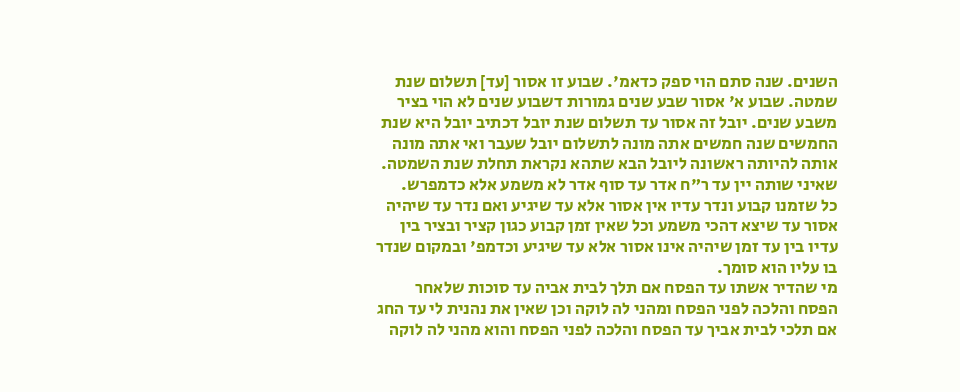השנים. שנה סתם הוי ספק כדאמ'. שבוע זו אסור [עד] תשלום שנת שמטה. שבוע א' אסור שבע שנים גמורות דשבוע שנים לא הוי בציר משבע שנים. יובל זה אסור עד תשלום שנת יובל דכתיב יובל היא שנת החמשים שנה חמשים אתה מונה לתשלום יובל שעבר ואי אתה מונה אותה להיותה ראשונה ליובל הבא שתהא נקראת תחלת שנת השמטה. שאיני שותה יין עד ר"ח אדר עד סוף אדר לא משמע אלא כדמפרש.
כל שזמנו קבוע ונדר עדיו אין אסור אלא עד שיגיע ואם נדר עד שיהיה אסור עד שיצא דהכי משמע וכל שאין זמן קבוע כגון קציר ובציר בין עדיו בין עד זמן שיהיה אינו אסור אלא עד שיגיע וכדמפ' ובמקום שנדר בו עליו הוא סומך.
מי שהדיר אשתו עד הפסח אם תלך לבית אביה עד סוכות שלאחר הפסח והלכה לפני הפסח ומהני לה לוקה וכן שאין את נהנית לי עד החג אם תלכי לבית אביך עד הפסח והלכה לפני הפסח והוא מהני לה לוקה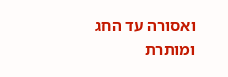ואסורה עד החג ומותרת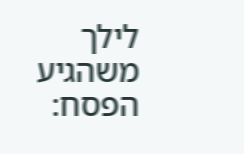לילך משהגיע הפסח: